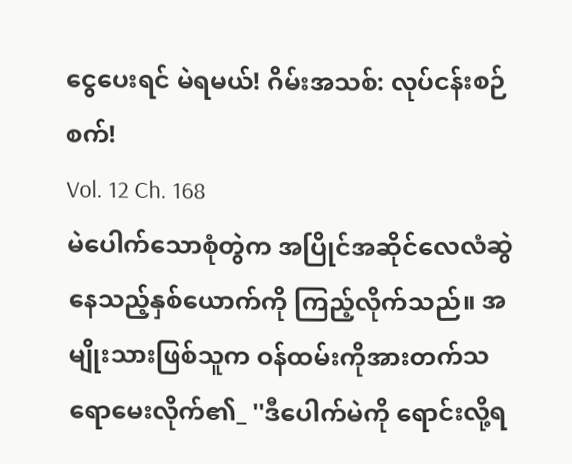ငွေပေးရင် မဲရမယ်! ဂိမ်းအသစ်: လုပ်ငန်းစဉ်စက်!
Vol. 12 Ch. 168
မဲပေါက်သောစုံတွဲက အပြိုင်အဆိုင်လေလံဆွဲနေသည့်နှစ်ယောက်ကို ကြည့်လိုက်သည်။ အမျိုးသားဖြစ်သူက ဝန်ထမ်းကိုအားတက်သရောမေးလိုက်၏_ ''ဒီပေါက်မဲကို ရောင်းလို့ရ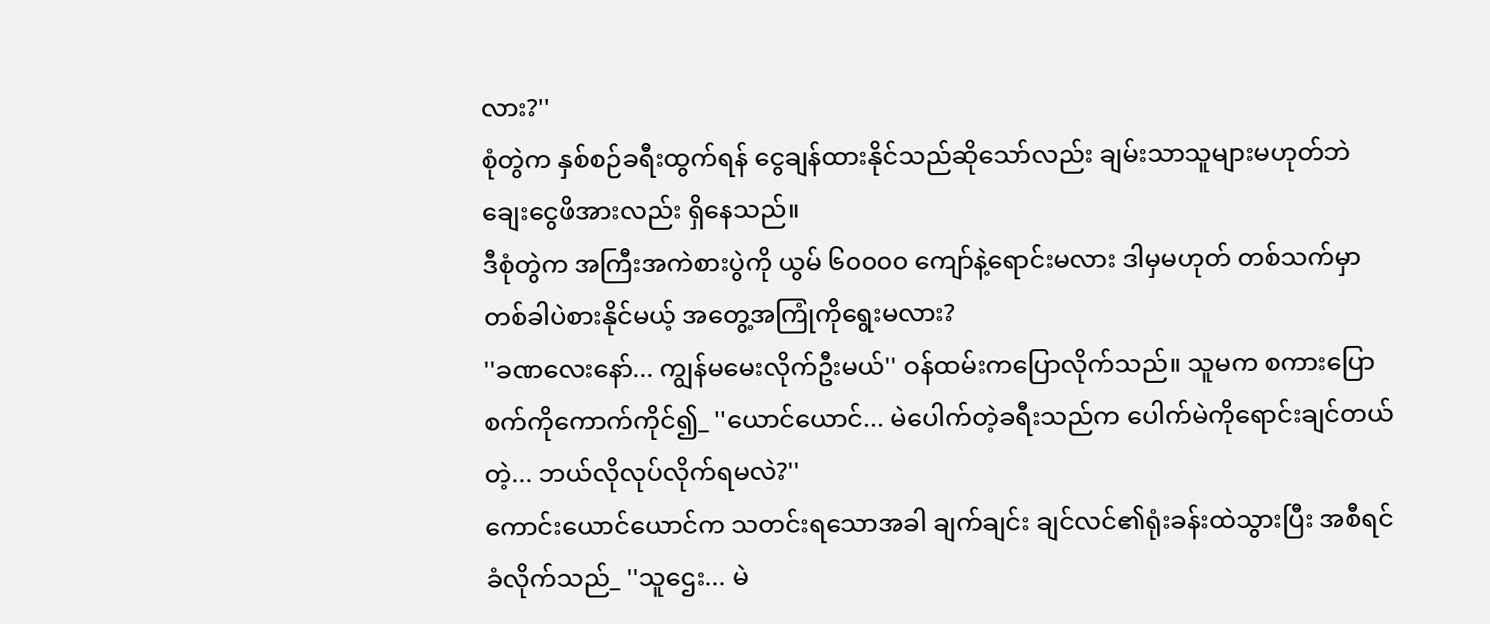လား?''
စုံတွဲက နှစ်စဉ်ခရီးထွက်ရန် ငွေချန်ထားနိုင်သည်ဆိုသော်လည်း ချမ်းသာသူများမဟုတ်ဘဲ ချေးငွေဖိအားလည်း ရှိနေသည်။
ဒီစုံတွဲက အကြီးအကဲစားပွဲကို ယွမ် ၆၀၀၀၀ ကျော်နဲ့ရောင်းမလား ဒါမှမဟုတ် တစ်သက်မှာတစ်ခါပဲစားနိုင်မယ့် အတွေ့အကြုံကိုရွေးမလား?
''ခဏလေးနော်... ကျွန်မမေးလိုက်ဦးမယ်'' ဝန်ထမ်းကပြောလိုက်သည်။ သူမက စကားပြောစက်ကိုကောက်ကိုင်၍_ ''ယောင်ယောင်... မဲပေါက်တဲ့ခရီးသည်က ပေါက်မဲကိုရောင်းချင်တယ်တဲ့... ဘယ်လိုလုပ်လိုက်ရမလဲ?''
ကောင်းယောင်ယောင်က သတင်းရသောအခါ ချက်ချင်း ချင်လင်၏ရုံးခန်းထဲသွားပြီး အစီရင်ခံလိုက်သည်_ ''သူဌေး... မဲ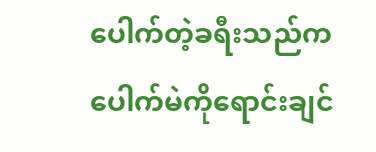ပေါက်တဲ့ခရီးသည်က ပေါက်မဲကိုရောင်းချင်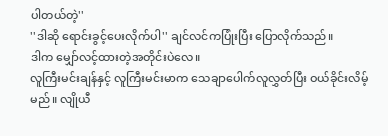ပါတယ်တဲ့''
''ဒါဆို ရောင်းခွင့်ပေးလိုက်ပါ'' ချင်လင်ကပြုံးပြီး ပြောလိုက်သည်။
ဒါက မျှော်လင့်ထားတဲ့အတိုင်းပဲလေ။
လူကြီးမင်းချန်နှင့် လူကြီးမင်းမာက သေချာပေါက်လူလွှတ်ပြီး ဝယ်ခိုင်းလိမ့်မည်။ လျိုယီ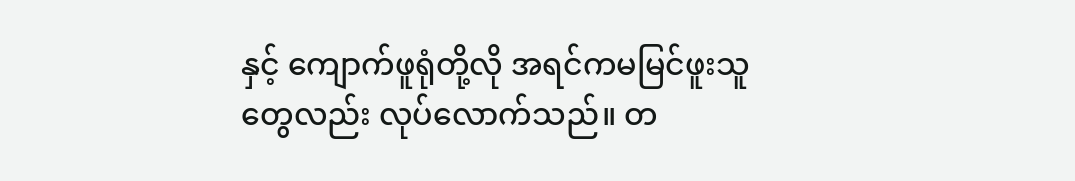နှင့် ကျောက်ဖူရုံတို့လို အရင်ကမမြင်ဖူးသူတွေလည်း လုပ်လောက်သည်။ တ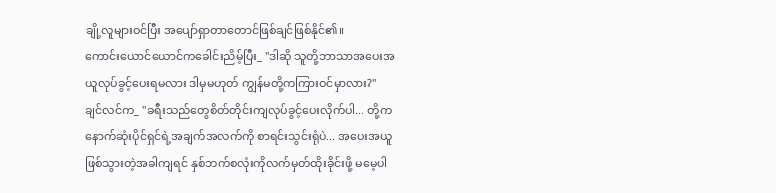ချို့လူများဝင်ပြီး အပျော်ရှာတာတောင်ဖြစ်ချင်ဖြစ်နိုင်၏။
ကောင်းယောင်ယောင်ကခေါင်းညိမ့်ပြီး_ ''ဒါဆို သူတို့ဘာသာအပေးအယူလုပ်ခွင့်ပေးရမလား ဒါမှမဟုတ် ကျွန်မတို့ကကြားဝင်မှာလား?''
ချင်လင်က_ ''ခရီးသည်တွေစိတ်တိုင်းကျလုပ်ခွင့်ပေးလိုက်ပါ... တို့က နောက်ဆုံးပိုင်ရှင်ရဲ့အချက်အလက်ကို စာရင်းသွင်းရုံပဲ... အပေးအယူဖြစ်သွားတဲ့အခါကျရင် နှစ်ဘက်စလုံးကိုလက်မှတ်ထိုးခိုင်းဖို့ မမေ့ပါ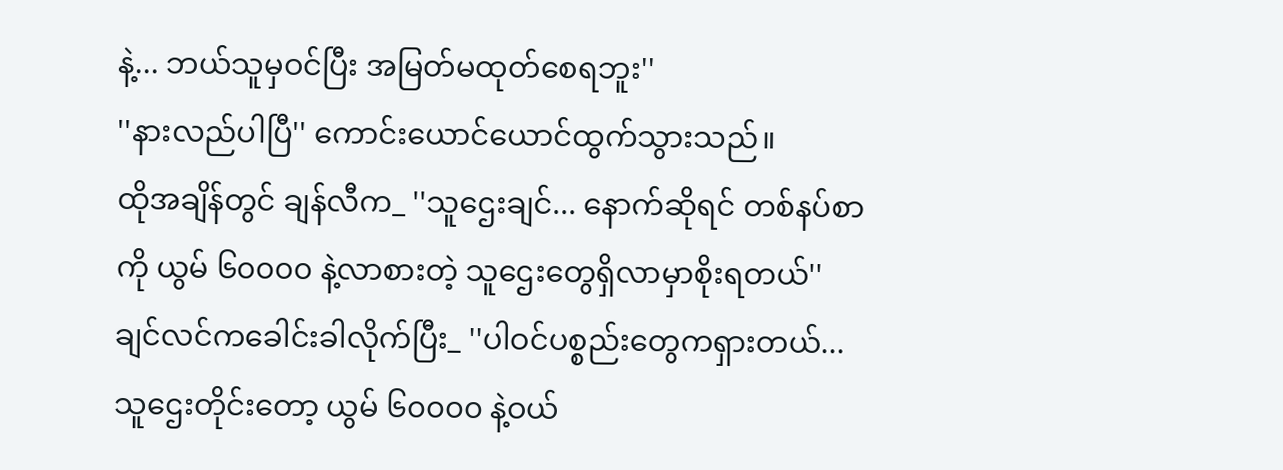နဲ့... ဘယ်သူမှဝင်ပြီး အမြတ်မထုတ်စေရဘူး''
''နားလည်ပါပြီ'' ကောင်းယောင်ယောင်ထွက်သွားသည်။
ထိုအချိန်တွင် ချန်လီက_ ''သူဌေးချင်... နောက်ဆိုရင် တစ်နပ်စာကို ယွမ် ၆၀၀၀၀ နဲ့လာစားတဲ့ သူဌေးတွေရှိလာမှာစိုးရတယ်''
ချင်လင်ကခေါင်းခါလိုက်ပြီး_ ''ပါဝင်ပစ္စည်းတွေကရှားတယ်... သူဌေးတိုင်းတော့ ယွမ် ၆၀၀၀၀ နဲ့ဝယ်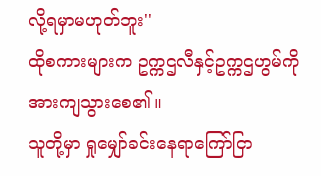လို့ရမှာမဟုတ်ဘူး''
ထိုစကားများက ဥက္ကဌလီနှင့်ဥက္ကဌဟွမ်ကို အားကျသွားစေ၏။
သူတို့မှာ ရှုမျှော်ခင်းနေရာကြော်ငြာ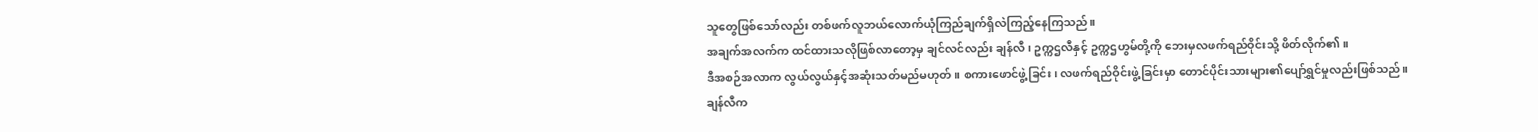သူတွေဖြစ်သော်လည်း တစ်ဖက်လူဘယ်လောက်ယုံကြည်ချက်ရှိလဲကြည့်နေကြသည်။
အချက်အလက်က ထင်ထားသလိုဖြစ်လာတော့မှ ချင်လင်လည်း ချန်လီ၊ ဥက္ကဌလီနှင့် ဥက္ကဌဟွမ်တို့ကို ဘေးမှလဖက်ရည်ဝိုင်းသို့ ဖိတ်လိုက်၏။
ဒီအစဉ်အလာက လွယ်လွယ်နှင့်အဆုံးသတ်မည်မဟုတ်။ စကားဖောင်ဖွဲ့ခြင်း၊ လဖက်ရည်ဝိုင်းဖွဲ့ခြင်းမှာ တောင်ပိုင်းသားများ၏ပျော်ရွှင်မှုလည်းဖြစ်သည်။
ချန်လီက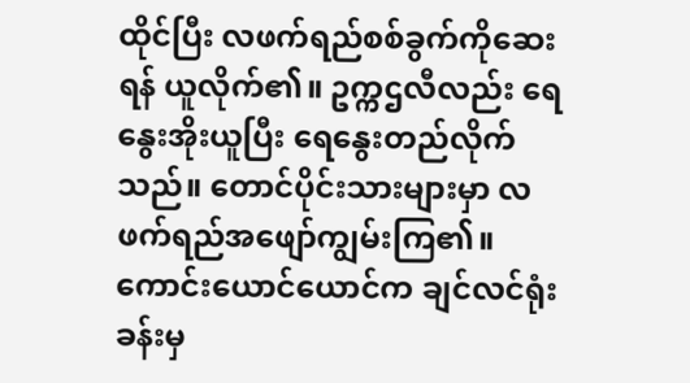ထိုင်ပြီး လဖက်ရည်စစ်ခွက်ကိုဆေးရန် ယူလိုက်၏။ ဥက္ကဌလီလည်း ရေနွေးအိုးယူပြီး ရေနွေးတည်လိုက်သည်။ တောင်ပိုင်းသားများမှာ လဖက်ရည်အဖျော်ကျွမ်းကြ၏။
ကောင်းယောင်ယောင်က ချင်လင်ရုံးခန်းမှ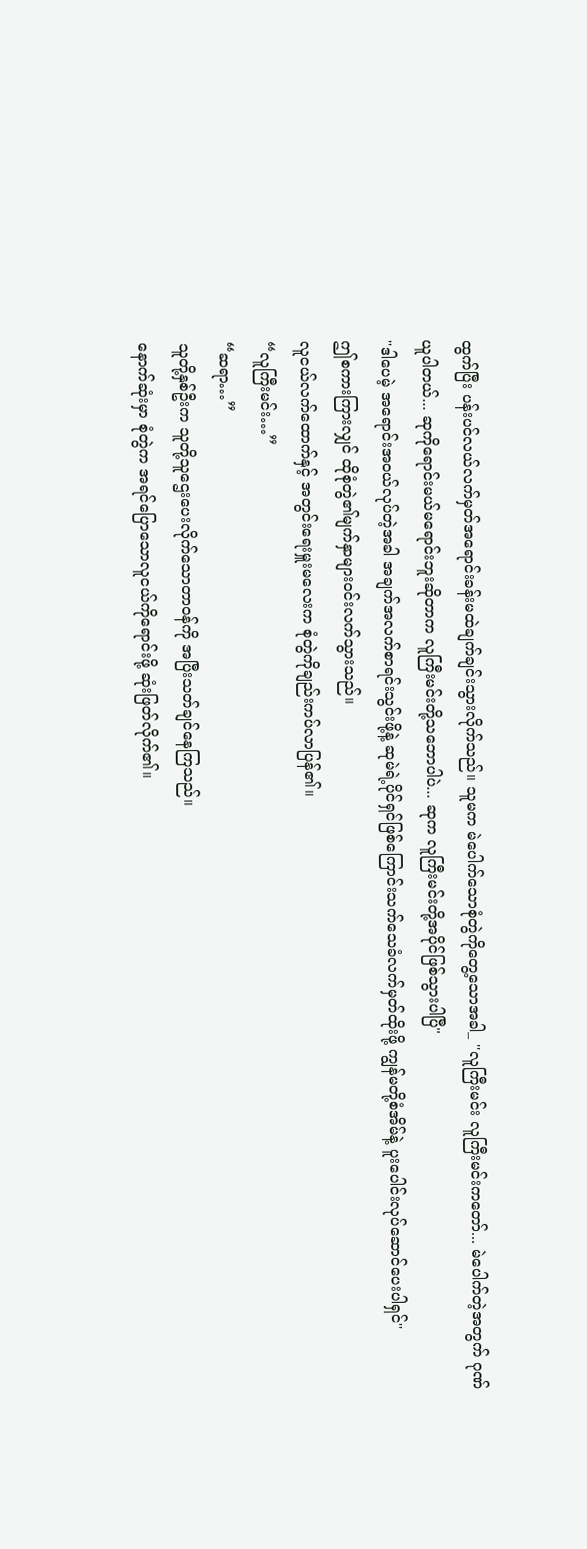ထွက်ပြီး ပန်းပင်လယ်လက်မှတ်အရောင်းခန်းမထဲချက်ချင်းသွားလိုက်သည်။ သူမက မဲပေါက်သောစုံတွဲကိုတွေ့သောအခါ_ ''လူကြီးမင်း လူကြီးမင်းကတော်... မဲပေါက်တဲ့အတွက် ဂုဏ်ယူပါတယ်... ဆုကိုရောင်းမယ်မရောင်းဘူးဆိုတာက လူကြီးမင်းတို့သဘောပါပဲ... ဆုက လူကြီးမင်းတို့အပိုင်ဖြစ်သွားပါပြီ''
''ဒါပေမဲ့ အရောင်းအဝယ်လုပ်တဲ့အခါ အချက်အလက်စာရင်းသွင်းဖို့နဲ့ ဆုမဲရဲ့ပိုင်ရှင်ဖြစ်ကြောင်းသက်သေခံလက်မှတ်ထိုးဖို့ ကျွန်မတို့စံအိမ်နဲ့ ပူးပေါင်းလုပ်ဆောင်ပေးပါရှင်''
ဤစကားကြားလျှင် ထိုစုံတွဲ၏မျက်နှာများဝင်းလက်သွားသည်။
လူငယ်လက်ထောက်နှင့် အတွင်းရေးမှူးမလေးက စုံတွဲကိုချည်းကပ်လာပြန်၏။
“လူကြီးမင်း…”
“ဆရာ…”
သူတို့နှစ်ဦးက သူတို့သူဌေးပေးလိုက်သောတာဝန်ကို အပြီးသတ်ချင်နေကြသည်။
နောက်ဆုံးမှာ စုံတွဲက အရင်ပြောသောလူငယ်ကိုရောင်းဖို့ ဆုံးဖြတ်လိုက်၏။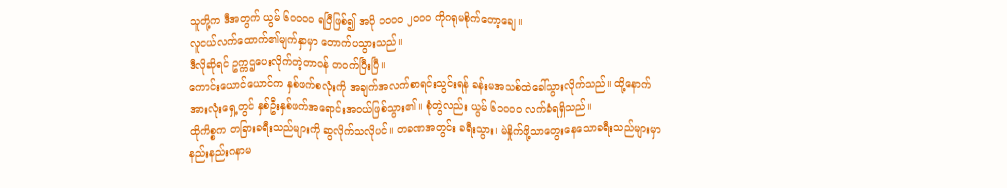သူတို့က ဒီအတွက် ယွမ် ၆၀၀၀၀ ရပြီဖြစ်၍ အပို ၁၀၀၀ ၂၀၀၀ ကိုဂရုမစိုက်တော့ချေ။
လူငယ်လက်ထောက်၏မျက်နှာမှာ တောက်ပသွားသည်။
ဒီလိုဆိုရင် ဥက္ကဌပေးလိုက်တဲ့တာဝန် တဝက်ပြီးပြီ။
ကောင်းယောင်ယောင်က နှစ်ဖက်စလုံးကို အချက်အလက်စာရင်းသွင်းရန် ခန်းမအသစ်ထဲခေါ်သွားလိုက်သည်။ ထို့နောက် အားလုံးရှေ့တွင် နှစ်ဦးနှစ်ဖက်အရောင်းအဝယ်ဖြစ်သွား၏။ စုံတွဲလည်း ယွမ် ၆၁၀၀၀ လက်ခံရရှိသည်။
ထိုကိစ္စက တခြားခရီးသည်များကို ဆွလိုက်သလိုပင်။ တခဏအတွင်း ခရီးသွား၊ မဲနှိုက်ဖို့သာတွေးနေသောခရီးသည်များမှာ နည်းနည်းဂနာမ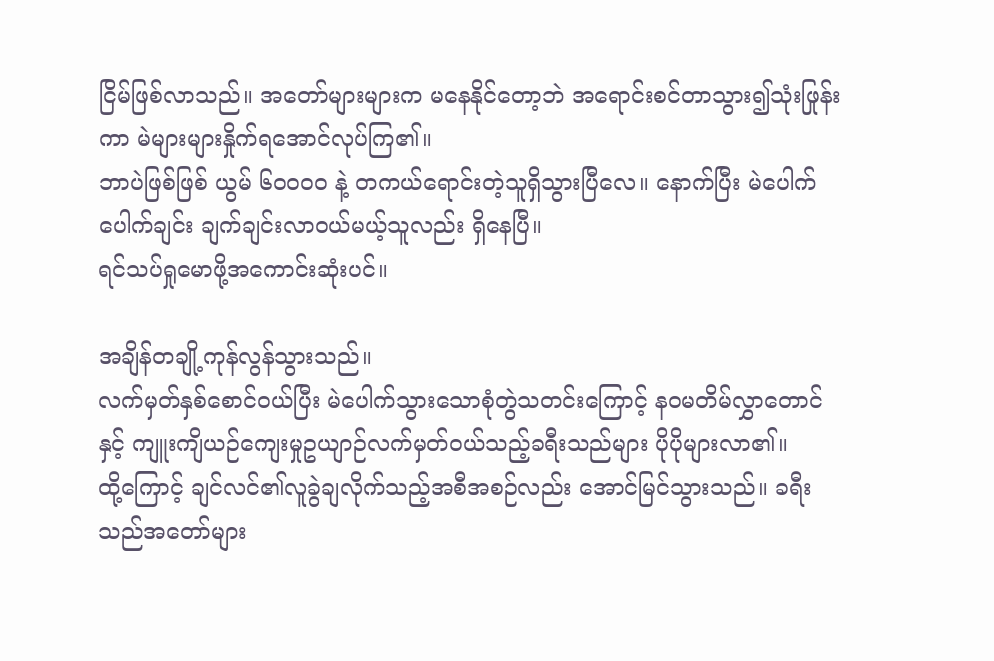ငြိမ်ဖြစ်လာသည်။ အတော်များများက မနေနိုင်တော့ဘဲ အရောင်းစင်တာသွား၍သုံးဖြုန်းကာ မဲများများနှိုက်ရအောင်လုပ်ကြ၏။
ဘာပဲဖြစ်ဖြစ် ယွမ် ၆၀၀၀၀ နဲ့ တကယ်ရောင်းတဲ့သူရှိသွားပြီလေ။ နောက်ပြီး မဲပေါက်ပေါက်ချင်း ချက်ချင်းလာဝယ်မယ့်သူလည်း ရှိနေပြီ။
ရင်သပ်ရှုမောဖို့အကောင်းဆုံးပင်။

အချိန်တချို့ကုန်လွန်သွားသည်။
လက်မှတ်နှစ်စောင်ဝယ်ပြီး မဲပေါက်သွားသောစုံတွဲသတင်းကြောင့် နဝမတိမ်လွှာတောင်နှင့် ကျူးကျိယဉ်ကျေးမှုဥယျာဉ်လက်မှတ်ဝယ်သည့်ခရီးသည်များ ပိုပိုများလာ၏။
ထို့ကြောင့် ချင်လင်၏လူခွဲချလိုက်သည့်အစီအစဉ်လည်း အောင်မြင်သွားသည်။ ခရီးသည်အတော်များ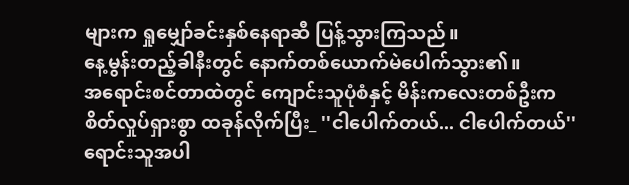များက ရှုမျှော်ခင်းနှစ်နေရာဆီ ပြန့်သွားကြသည်။
နေ့မွန်းတည့်ခါနီးတွင် နောက်တစ်ယောက်မဲပေါက်သွား၏။
အရောင်းစင်တာထဲတွင် ကျောင်းသူပုံစံနှင့် မိန်းကလေးတစ်ဦးက စိတ်လှုပ်ရှားစွာ ထခုန်လိုက်ပြီး_ ''ငါပေါက်တယ်... ငါပေါက်တယ်''
ရောင်းသူအပါ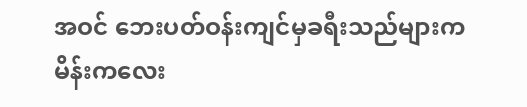အဝင် ဘေးပတ်ဝန်းကျင်မှခရီးသည်များက မိန်းကလေး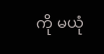ကို မယုံ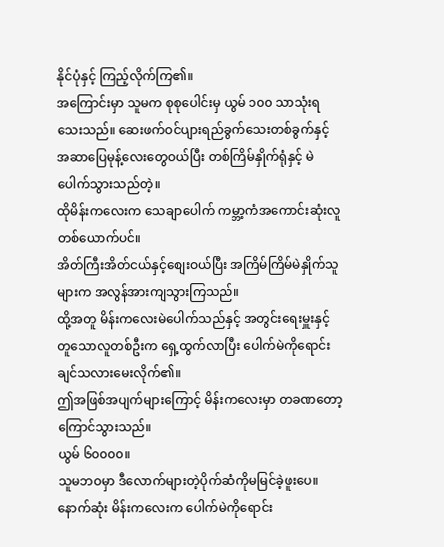နိုင်ပုံနှင့် ကြည့်လိုက်ကြ၏။
အကြောင်းမှာ သူမက စုစုပေါင်းမှ ယွမ် ၁၀၀ သာသုံးရသေးသည်။ ဆေးဖက်ဝင်ပျားရည်ခွက်သေးတစ်ခွက်နှင့် အဆာပြေမုန့်လေးတွေဝယ်ပြီး တစ်ကြိမ်နှိုက်ရုံနှင့် မဲပေါက်သွားသည်တဲ့။
ထိုမိန်းကလေးက သေချာပေါက် ကမ္ဘာ့ကံအကောင်းဆုံးလူတစ်ယောက်ပင်။
အိတ်ကြီးအိတ်ငယ်နှင့်စျေးဝယ်ပြီး အကြိမ်ကြိမ်မဲနှိုက်သူများက အလွန်အားကျသွားကြသည်။
ထို့အတူ မိန်းကလေးမဲပေါက်သည်နှင့် အတွင်းရေးမှူးနှင့်တူသောလူတစ်ဦးက ရှေ့ထွက်လာပြီး ပေါက်မဲကိုရောင်းချင်သလားမေးလိုက်၏။
ဤအဖြစ်အပျက်များကြောင့် မိန်းကလေးမှာ တခဏတော့ကြောင်သွားသည်။
ယွမ် ၆၀၀၀၀။
သူမဘဝမှာ ဒီလောက်များတဲ့ပိုက်ဆံကိုမမြင်ခဲ့ဖူးပေ။
နောက်ဆုံး မိန်းကလေးက ပေါက်မဲကိုရောင်း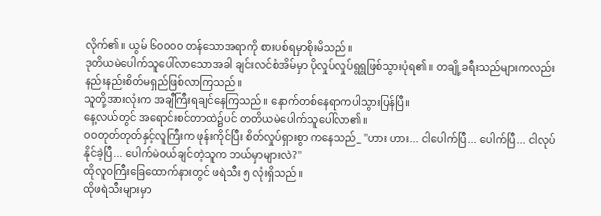လိုက်၏။ ယွမ် ၆၀၀၀၀ တန်သောအရာကို စားပစ်ရမှာစိုးမိသည်။
ဒုတိယမဲပေါက်သူပေါ်လာသောအခါ ချင်းလင်စံအိမ်မှာ ပိုလှုပ်လှုပ်ရွရွဖြစ်သွားပုံရ၏။ တချို့ခရီးသည်များကလည်း နည်းနည်းစိတ်မရှည်ဖြစ်လာကြသည်။
သူတို့အားလုံးက အချီကြီးရချင်နေကြသည်။ နောက်တစ်နေရာကပါသွားပြန်ပြီ။
နေ့လယ်တွင် အရောင်းစင်တာထဲ၌ပင် တတိယမဲပေါက်သူပေါ်လာ၏။
ဝဝတုတ်တုတ်နှင့်လူကြီးက ဖုန်းကိုင်ပြီး စိတ်လှုပ်ရှားစွာ ကနေသည်_ ''ဟား ဟား... ငါပေါက်ပြီ... ပေါက်ပြီ... ငါလုပ်နိုင်ခဲ့ပြီ... ပေါက်မဲဝယ်ချင်တဲ့သူက ဘယ်မှာများလဲ?''
ထိုလူဝကြီးခြေထောက်နားတွင် ဖရဲသီး ၅ လုံးရှိသည်။
ထိုဖရဲသီးများမှာ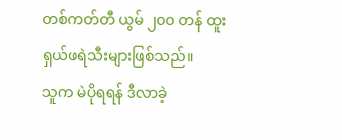တစ်ကတ်တီ ယွမ် ၂၀၀ တန် ထူးရှယ်ဖရဲသီးများဖြစ်သည်။
သူက မဲပိုရရန် ဒီလာခဲ့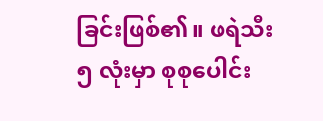ခြင်းဖြစ်၏။ ဖရဲသီး ၅ လုံးမှာ စုစုပေါင်း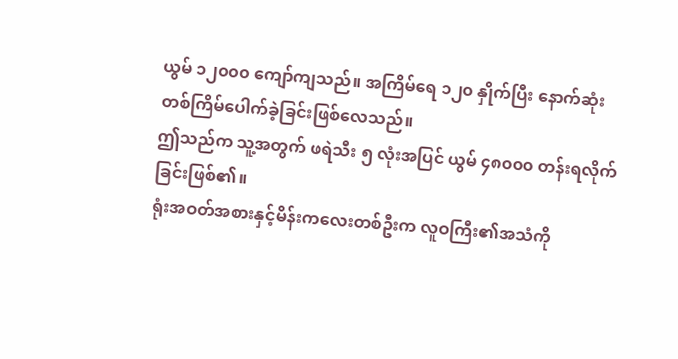ယွမ် ၁၂၀၀၀ ကျော်ကျသည်။ အကြိမ်ရေ ၁၂၀ နှိုက်ပြီး နောက်ဆုံးတစ်ကြိမ်ပေါက်ခဲ့ခြင်းဖြစ်လေသည်။
ဤသည်က သူ့အတွက် ဖရဲသီး ၅ လုံးအပြင် ယွမ် ၄၈၀၀၀ တန်းရလိုက်ခြင်းဖြစ်၏။
ရုံးအဝတ်အစားနှင့်မိန်းကလေးတစ်ဦးက လူဝကြီး၏အသံကို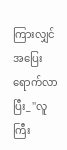ကြားလျှင် အပြေးရောက်လာပြီး_ ''လူကြီး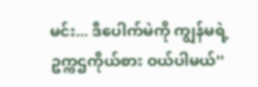မင်း... ဒီပေါက်မဲကို ကျွန်မရဲ့ဥက္ကဌကိုယ်စား ဝယ်ပါမယ်''